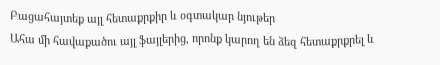Բացահայտեք այլ հետաքրքիր և օգտակար նյութեր
Ահա մի հավաքածու այլ ֆայլերից, որոնք կարող են ձեզ հետաքրքրել և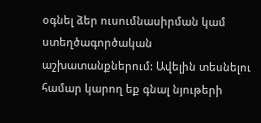օգնել ձեր ուսումնասիրման կամ ստեղծագործական աշխատանքներում: Ավելին տեսնելու համար կարող եք գնալ նյութերի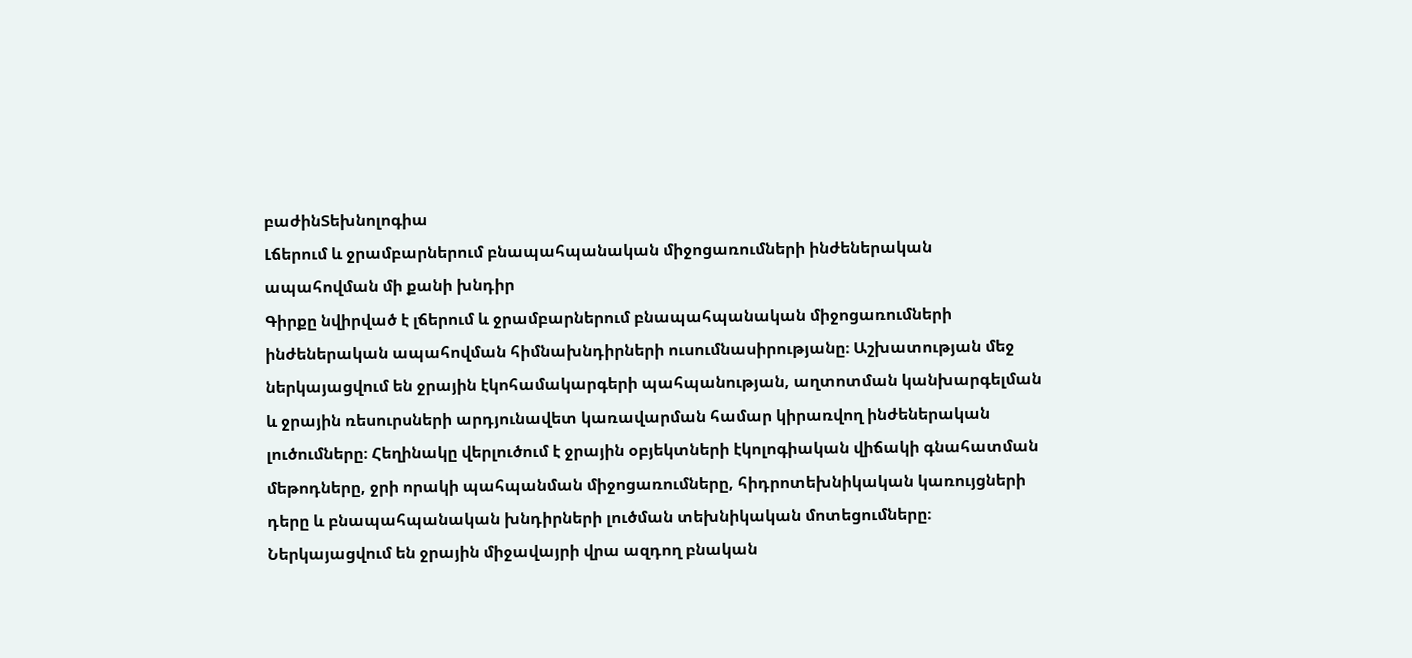բաժինՏեխնոլոգիա
Լճերում և ջրամբարներում բնապահպանական միջոցառումների ինժեներական ապահովման մի քանի խնդիր
Գիրքը նվիրված է լճերում և ջրամբարներում բնապահպանական միջոցառումների ինժեներական ապահովման հիմնախնդիրների ուսումնասիրությանը։ Աշխատության մեջ ներկայացվում են ջրային էկոհամակարգերի պահպանության, աղտոտման կանխարգելման և ջրային ռեսուրսների արդյունավետ կառավարման համար կիրառվող ինժեներական լուծումները։ Հեղինակը վերլուծում է ջրային օբյեկտների էկոլոգիական վիճակի գնահատման մեթոդները, ջրի որակի պահպանման միջոցառումները, հիդրոտեխնիկական կառույցների դերը և բնապահպանական խնդիրների լուծման տեխնիկական մոտեցումները։ Ներկայացվում են ջրային միջավայրի վրա ազդող բնական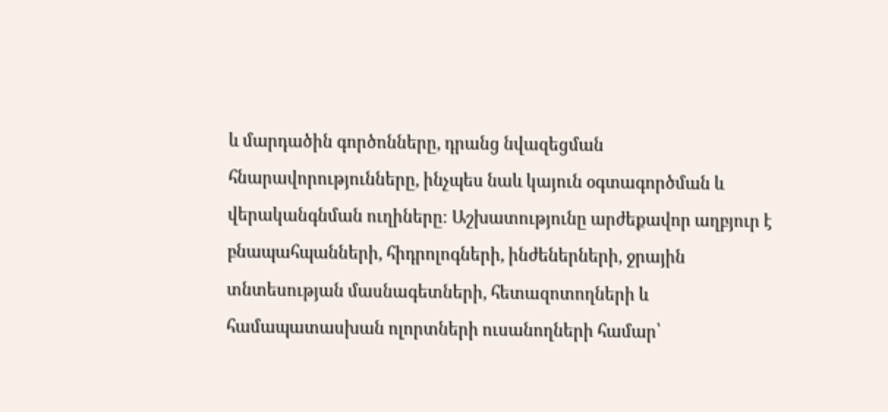և մարդածին գործոնները, դրանց նվազեցման հնարավորությունները, ինչպես նաև կայուն օգտագործման և վերականգնման ուղիները։ Աշխատությունը արժեքավոր աղբյուր է բնապահպանների, հիդրոլոգների, ինժեներների, ջրային տնտեսության մասնագետների, հետազոտողների և համապատասխան ոլորտների ուսանողների համար՝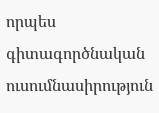որպես գիտագործնական ուսումնասիրություն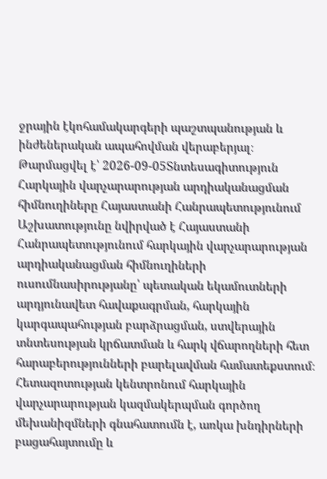ջրային էկոհամակարգերի պաշտպանության և ինժեներական ապահովման վերաբերյալ։
Թարմացվել է՝ 2026-09-05Տնտեսագիտություն
Հարկային վարչարարության արդիականացման հիմնուղիները Հայաստանի Հանրապետությունում
Աշխատությունը նվիրված է Հայաստանի Հանրապետությունում հարկային վարչարարության արդիականացման հիմնուղիների ուսումնասիրությանը՝ պետական եկամուտների արդյունավետ հավաքագրման, հարկային կարգապահության բարձրացման, ստվերային տնտեսության կրճատման և հարկ վճարողների հետ հարաբերությունների բարելավման համատեքստում։ Հետազոտության կենտրոնում հարկային վարչարարության կազմակերպման գործող մեխանիզմների գնահատումն է, առկա խնդիրների բացահայտումը և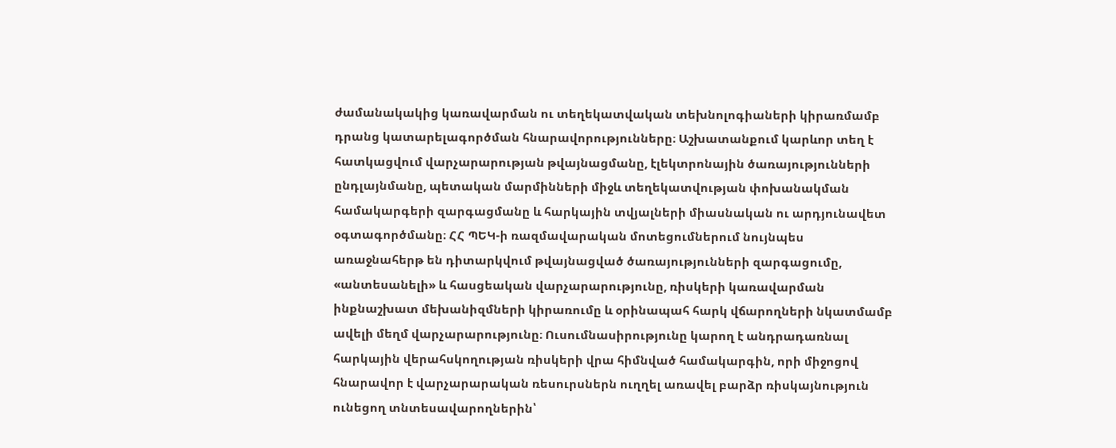ժամանակակից կառավարման ու տեղեկատվական տեխնոլոգիաների կիրառմամբ դրանց կատարելագործման հնարավորությունները։ Աշխատանքում կարևոր տեղ է հատկացվում վարչարարության թվայնացմանը, էլեկտրոնային ծառայությունների ընդլայնմանը, պետական մարմինների միջև տեղեկատվության փոխանակման համակարգերի զարգացմանը և հարկային տվյալների միասնական ու արդյունավետ օգտագործմանը։ ՀՀ ՊԵԿ-ի ռազմավարական մոտեցումներում նույնպես առաջնահերթ են դիտարկվում թվայնացված ծառայությունների զարգացումը, «անտեսանելի» և հասցեական վարչարարությունը, ռիսկերի կառավարման ինքնաշխատ մեխանիզմների կիրառումը և օրինապահ հարկ վճարողների նկատմամբ ավելի մեղմ վարչարարությունը։ Ուսումնասիրությունը կարող է անդրադառնալ հարկային վերահսկողության ռիսկերի վրա հիմնված համակարգին, որի միջոցով հնարավոր է վարչարարական ռեսուրսներն ուղղել առավել բարձր ռիսկայնություն ունեցող տնտեսավարողներին՝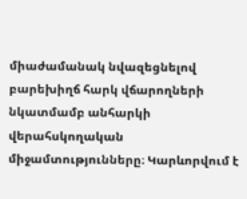միաժամանակ նվազեցնելով բարեխիղճ հարկ վճարողների նկատմամբ անհարկի վերահսկողական միջամտությունները։ Կարևորվում է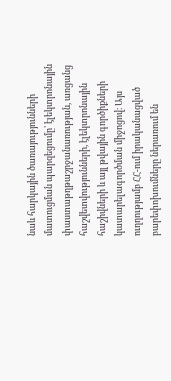նաև հարկային ծառայությունների մատուցման պարզեցումը՝ էլեկտրոնային փաստաթղթաշրջանառության, առցանց հաշվետվությունների, էլեկտրոնային հաշիվների և այլ թվային գործիքների կատարելագործման միջոցով։ Այս ուղղությամբ ՀՀ-ում իրականացված բարեփոխումները ներառում են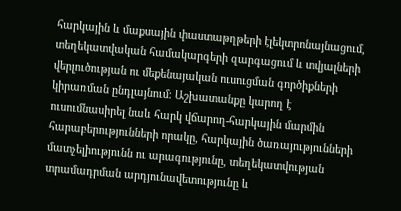հարկային և մաքսային փաստաթղթերի էլեկտրոնայնացում, տեղեկատվական համակարգերի զարգացում և տվյալների վերլուծության ու մեքենայական ուսուցման գործիքների կիրառման ընդլայնում։ Աշխատանքը կարող է ուսումնասիրել նաև հարկ վճարող-հարկային մարմին հարաբերությունների որակը, հարկային ծառայությունների մատչելիությունն ու արագությունը, տեղեկատվության տրամադրման արդյունավետությունը և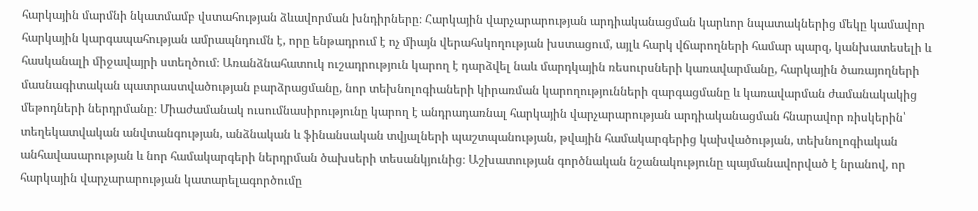հարկային մարմնի նկատմամբ վստահության ձևավորման խնդիրները։ Հարկային վարչարարության արդիականացման կարևոր նպատակներից մեկը կամավոր հարկային կարգապահության ամրապնդումն է, որը ենթադրում է ոչ միայն վերահսկողության խստացում, այլև հարկ վճարողների համար պարզ, կանխատեսելի և հասկանալի միջավայրի ստեղծում։ Առանձնահատուկ ուշադրություն կարող է դարձվել նաև մարդկային ռեսուրսների կառավարմանը, հարկային ծառայողների մասնագիտական պատրաստվածության բարձրացմանը, նոր տեխնոլոգիաների կիրառման կարողությունների զարգացմանը և կառավարման ժամանակակից մեթոդների ներդրմանը։ Միաժամանակ ուսումնասիրությունը կարող է անդրադառնալ հարկային վարչարարության արդիականացման հնարավոր ռիսկերին՝ տեղեկատվական անվտանգության, անձնական և ֆինանսական տվյալների պաշտպանության, թվային համակարգերից կախվածության, տեխնոլոգիական անհավասարության և նոր համակարգերի ներդրման ծախսերի տեսանկյունից։ Աշխատության գործնական նշանակությունը պայմանավորված է նրանով, որ հարկային վարչարարության կատարելագործումը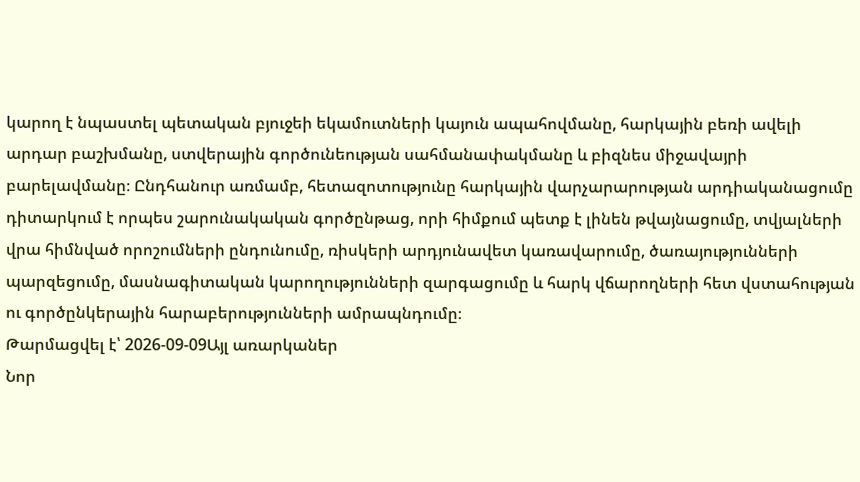կարող է նպաստել պետական բյուջեի եկամուտների կայուն ապահովմանը, հարկային բեռի ավելի արդար բաշխմանը, ստվերային գործունեության սահմանափակմանը և բիզնես միջավայրի բարելավմանը։ Ընդհանուր առմամբ, հետազոտությունը հարկային վարչարարության արդիականացումը դիտարկում է որպես շարունակական գործընթաց, որի հիմքում պետք է լինեն թվայնացումը, տվյալների վրա հիմնված որոշումների ընդունումը, ռիսկերի արդյունավետ կառավարումը, ծառայությունների պարզեցումը, մասնագիտական կարողությունների զարգացումը և հարկ վճարողների հետ վստահության ու գործընկերային հարաբերությունների ամրապնդումը։
Թարմացվել է՝ 2026-09-09Այլ առարկաներ
Նոր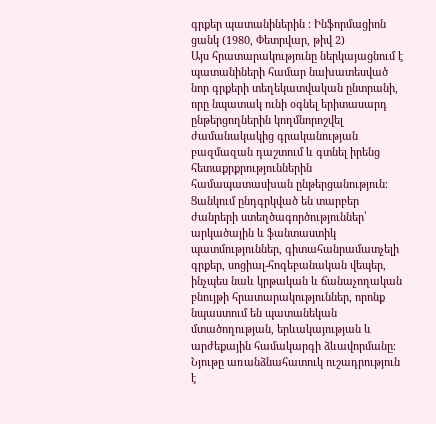գրքեր պատանիներին : Ինֆորմացիոն ցանկ (1980, Փետրվար, թիվ 2)
Այս հրատարակությունը ներկայացնում է պատանիների համար նախատեսված նոր գրքերի տեղեկատվական ընտրանի, որը նպատակ ունի օգնել երիտասարդ ընթերցողներին կողմնորոշվել ժամանակակից գրականության բազմազան դաշտում և գտնել իրենց հետաքրքրություններին համապատասխան ընթերցանություն։ Ցանկում ընդգրկված են տարբեր ժանրերի ստեղծագործություններ՝ արկածային և ֆանտաստիկ պատմություններ, գիտահանրամատչելի գրքեր, սոցիալ-հոգեբանական վեպեր, ինչպես նաև կրթական և ճանաչողական բնույթի հրատարակություններ, որոնք նպաստում են պատանեկան մտածողության, երևակայության և արժեքային համակարգի ձևավորմանը։ Նյութը առանձնահատուկ ուշադրություն է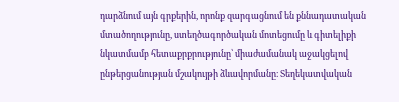դարձնում այն գրքերին, որոնք զարգացնում են քննադատական մտածողությունը, ստեղծագործական մոտեցումը և գիտելիքի նկատմամբ հետաքրքրությունը՝ միաժամանակ աջակցելով ընթերցանության մշակույթի ձևավորմանը։ Տեղեկատվական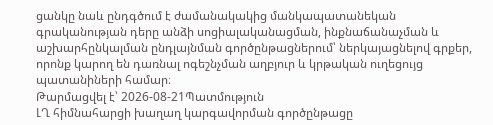ցանկը նաև ընդգծում է ժամանակակից մանկապատանեկան գրականության դերը անձի սոցիալականացման, ինքնաճանաչման և աշխարհընկալման ընդլայնման գործընթացներում՝ ներկայացնելով գրքեր, որոնք կարող են դառնալ ոգեշնչման աղբյուր և կրթական ուղեցույց պատանիների համար։
Թարմացվել է՝ 2026-08-21Պատմություն
ԼՂ հիմնահարցի խաղաղ կարգավորման գործընթացը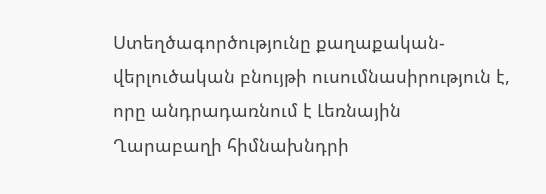Ստեղծագործությունը քաղաքական-վերլուծական բնույթի ուսումնասիրություն է, որը անդրադառնում է Լեռնային Ղարաբաղի հիմնախնդրի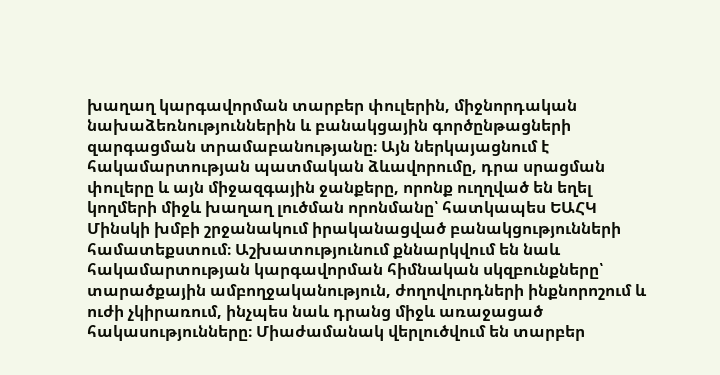խաղաղ կարգավորման տարբեր փուլերին, միջնորդական նախաձեռնություններին և բանակցային գործընթացների զարգացման տրամաբանությանը։ Այն ներկայացնում է հակամարտության պատմական ձևավորումը, դրա սրացման փուլերը և այն միջազգային ջանքերը, որոնք ուղղված են եղել կողմերի միջև խաղաղ լուծման որոնմանը՝ հատկապես ԵԱՀԿ Մինսկի խմբի շրջանակում իրականացված բանակցությունների համատեքստում։ Աշխատությունում քննարկվում են նաև հակամարտության կարգավորման հիմնական սկզբունքները՝ տարածքային ամբողջականություն, ժողովուրդների ինքնորոշում և ուժի չկիրառում, ինչպես նաև դրանց միջև առաջացած հակասությունները։ Միաժամանակ վերլուծվում են տարբեր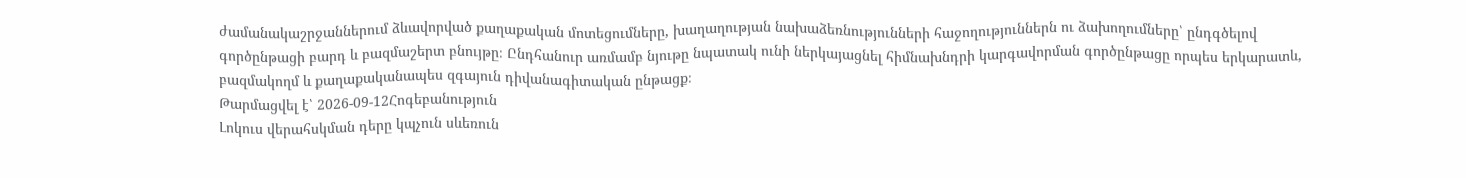ժամանակաշրջաններում ձևավորված քաղաքական մոտեցումները, խաղաղության նախաձեռնությունների հաջողություններն ու ձախողումները՝ ընդգծելով գործընթացի բարդ և բազմաշերտ բնույթը։ Ընդհանուր առմամբ նյութը նպատակ ունի ներկայացնել հիմնախնդրի կարգավորման գործընթացը որպես երկարատև, բազմակողմ և քաղաքականապես զգայուն դիվանագիտական ընթացք։
Թարմացվել է՝ 2026-09-12Հոգեբանություն
Լոկուս վերահսկման դերը կպչուն սևեռուն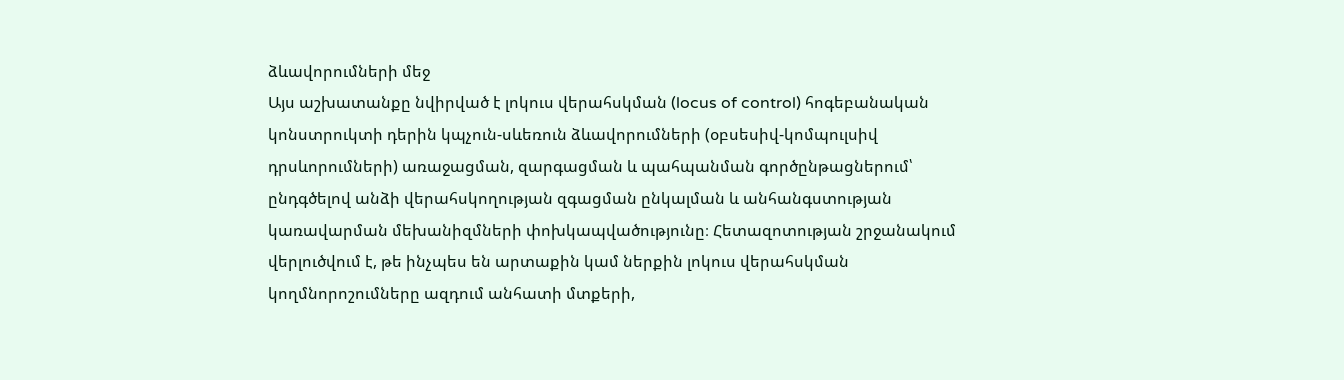ձևավորումների մեջ
Այս աշխատանքը նվիրված է լոկուս վերահսկման (locus of control) հոգեբանական կոնստրուկտի դերին կպչուն-սևեռուն ձևավորումների (օբսեսիվ-կոմպուլսիվ դրսևորումների) առաջացման, զարգացման և պահպանման գործընթացներում՝ ընդգծելով անձի վերահսկողության զգացման ընկալման և անհանգստության կառավարման մեխանիզմների փոխկապվածությունը։ Հետազոտության շրջանակում վերլուծվում է, թե ինչպես են արտաքին կամ ներքին լոկուս վերահսկման կողմնորոշումները ազդում անհատի մտքերի,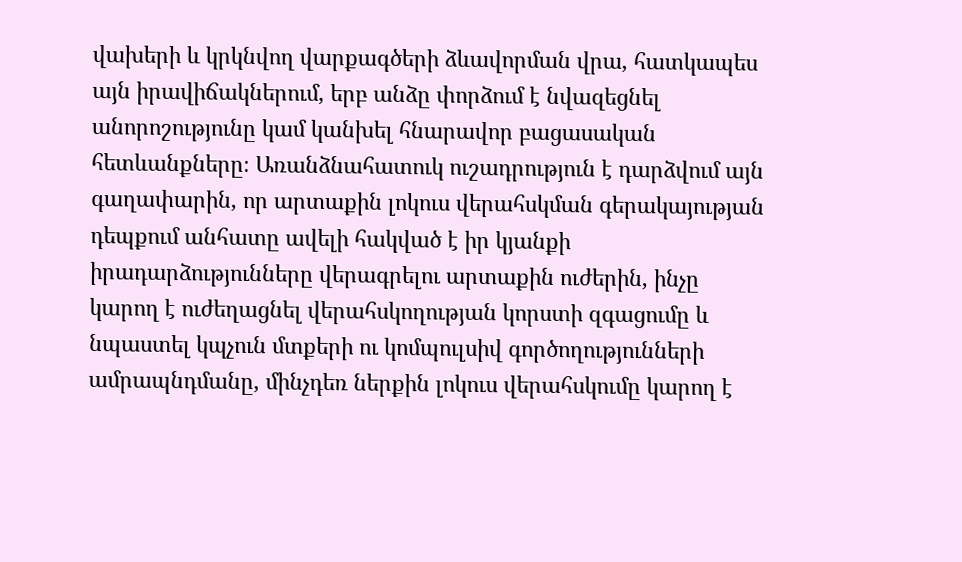վախերի և կրկնվող վարքագծերի ձևավորման վրա, հատկապես այն իրավիճակներում, երբ անձը փորձում է նվազեցնել անորոշությունը կամ կանխել հնարավոր բացասական հետևանքները։ Առանձնահատուկ ուշադրություն է դարձվում այն գաղափարին, որ արտաքին լոկուս վերահսկման գերակայության դեպքում անհատը ավելի հակված է իր կյանքի իրադարձությունները վերագրելու արտաքին ուժերին, ինչը կարող է ուժեղացնել վերահսկողության կորստի զգացումը և նպաստել կպչուն մտքերի ու կոմպուլսիվ գործողությունների ամրապնդմանը, մինչդեռ ներքին լոկուս վերահսկումը կարող է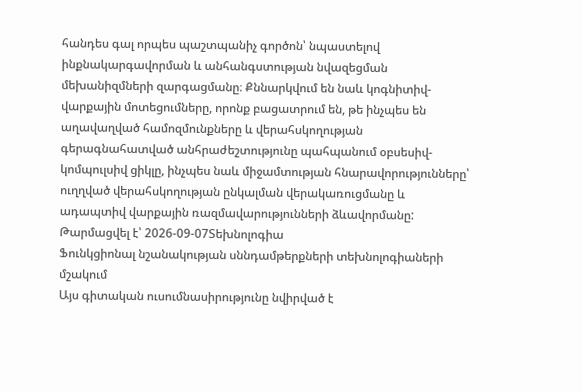հանդես գալ որպես պաշտպանիչ գործոն՝ նպաստելով ինքնակարգավորման և անհանգստության նվազեցման մեխանիզմների զարգացմանը։ Քննարկվում են նաև կոգնիտիվ-վարքային մոտեցումները, որոնք բացատրում են, թե ինչպես են աղավաղված համոզմունքները և վերահսկողության գերագնահատված անհրաժեշտությունը պահպանում օբսեսիվ-կոմպուլսիվ ցիկլը, ինչպես նաև միջամտության հնարավորությունները՝ ուղղված վերահսկողության ընկալման վերակառուցմանը և ադապտիվ վարքային ռազմավարությունների ձևավորմանը:
Թարմացվել է՝ 2026-09-07Տեխնոլոգիա
Ֆունկցիոնալ նշանակության սննդամթերքների տեխնոլոգիաների մշակում
Այս գիտական ուսումնասիրությունը նվիրված է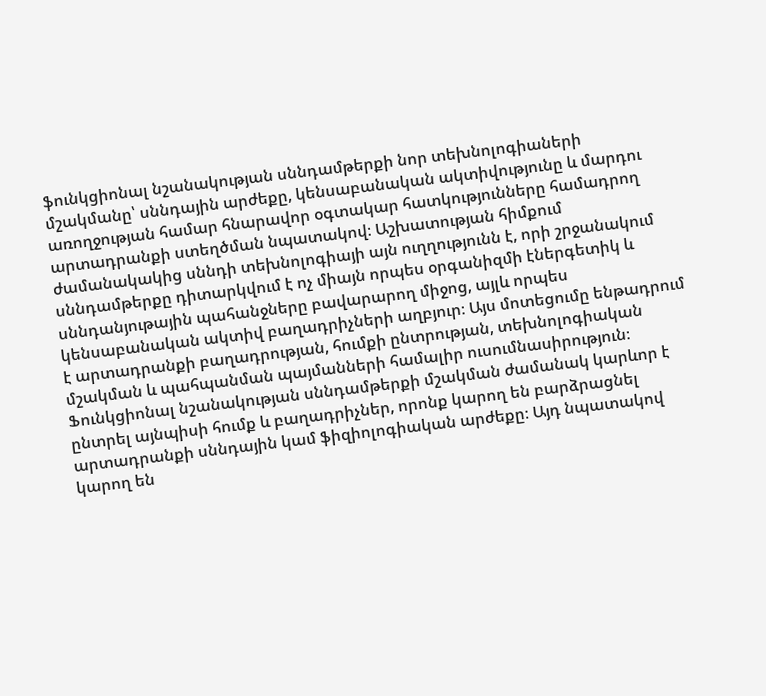ֆունկցիոնալ նշանակության սննդամթերքի նոր տեխնոլոգիաների մշակմանը՝ սննդային արժեքը, կենսաբանական ակտիվությունը և մարդու առողջության համար հնարավոր օգտակար հատկությունները համադրող արտադրանքի ստեղծման նպատակով։ Աշխատության հիմքում ժամանակակից սննդի տեխնոլոգիայի այն ուղղությունն է, որի շրջանակում սննդամթերքը դիտարկվում է ոչ միայն որպես օրգանիզմի էներգետիկ և սննդանյութային պահանջները բավարարող միջոց, այլև որպես կենսաբանական ակտիվ բաղադրիչների աղբյուր։ Այս մոտեցումը ենթադրում է արտադրանքի բաղադրության, հումքի ընտրության, տեխնոլոգիական մշակման և պահպանման պայմանների համալիր ուսումնասիրություն։ Ֆունկցիոնալ նշանակության սննդամթերքի մշակման ժամանակ կարևոր է ընտրել այնպիսի հումք և բաղադրիչներ, որոնք կարող են բարձրացնել արտադրանքի սննդային կամ ֆիզիոլոգիական արժեքը։ Այդ նպատակով կարող են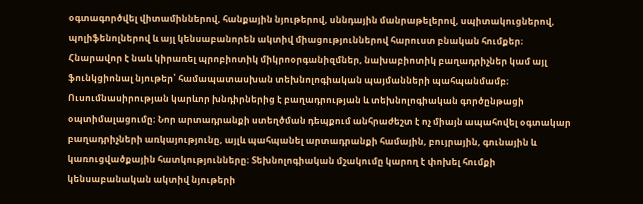օգտագործվել վիտամիններով, հանքային նյութերով, սննդային մանրաթելերով, սպիտակուցներով, պոլիֆենոլներով և այլ կենսաբանորեն ակտիվ միացություններով հարուստ բնական հումքեր։ Հնարավոր է նաև կիրառել պրոբիոտիկ միկրոօրգանիզմներ, նախաբիոտիկ բաղադրիչներ կամ այլ ֆունկցիոնալ նյութեր՝ համապատասխան տեխնոլոգիական պայմանների պահպանմամբ։ Ուսումնասիրության կարևոր խնդիրներից է բաղադրության և տեխնոլոգիական գործընթացի օպտիմալացումը։ Նոր արտադրանքի ստեղծման դեպքում անհրաժեշտ է ոչ միայն ապահովել օգտակար բաղադրիչների առկայությունը, այլև պահպանել արտադրանքի համային, բույրային, գունային և կառուցվածքային հատկությունները։ Տեխնոլոգիական մշակումը կարող է փոխել հումքի կենսաբանական ակտիվ նյութերի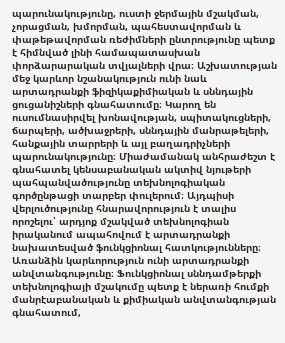պարունակությունը, ուստի ջերմային մշակման, չորացման, խմորման, պահեստավորման և փաթեթավորման ռեժիմների ընտրությունը պետք է հիմնված լինի համապատասխան փորձարարական տվյալների վրա։ Աշխատության մեջ կարևոր նշանակություն ունի նաև արտադրանքի ֆիզիկաքիմիական և սննդային ցուցանիշների գնահատումը։ Կարող են ուսումնասիրվել խոնավության, սպիտակուցների, ճարպերի, ածխաջրերի, սննդային մանրաթելերի, հանքային տարրերի և այլ բաղադրիչների պարունակությունը։ Միաժամանակ անհրաժեշտ է գնահատել կենսաբանական ակտիվ նյութերի պահպանվածությունը տեխնոլոգիական գործընթացի տարբեր փուլերում։ Այդպիսի վերլուծությունը հնարավորություն է տալիս որոշելու՝ արդյոք մշակված տեխնոլոգիան իրականում ապահովում է արտադրանքի նախատեսված ֆունկցիոնալ հատկությունները։ Առանձին կարևորություն ունի արտադրանքի անվտանգությունը։ Ֆունկցիոնալ սննդամթերքի տեխնոլոգիայի մշակումը պետք է ներառի հումքի մանրէաբանական և քիմիական անվտանգության գնահատում,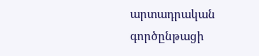արտադրական գործընթացի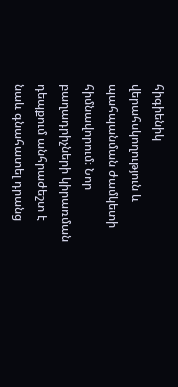հիգիենիկ վերահսկողություն և պահպանման ժամկետի հիմնավորում։ Նոր բաղադրիչների կիրառման դեպքում անհրաժեշտ է նաև գնահատել դրանց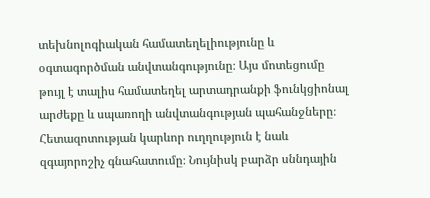տեխնոլոգիական համատեղելիությունը և օգտագործման անվտանգությունը։ Այս մոտեցումը թույլ է տալիս համատեղել արտադրանքի ֆունկցիոնալ արժեքը և սպառողի անվտանգության պահանջները։ Հետազոտության կարևոր ուղղություն է նաև զգայորոշիչ գնահատումը։ Նույնիսկ բարձր սննդային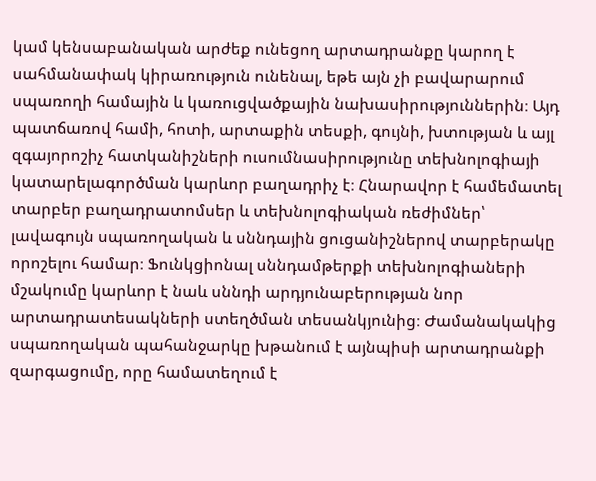կամ կենսաբանական արժեք ունեցող արտադրանքը կարող է սահմանափակ կիրառություն ունենալ, եթե այն չի բավարարում սպառողի համային և կառուցվածքային նախասիրություններին։ Այդ պատճառով համի, հոտի, արտաքին տեսքի, գույնի, խտության և այլ զգայորոշիչ հատկանիշների ուսումնասիրությունը տեխնոլոգիայի կատարելագործման կարևոր բաղադրիչ է։ Հնարավոր է համեմատել տարբեր բաղադրատոմսեր և տեխնոլոգիական ռեժիմներ՝ լավագույն սպառողական և սննդային ցուցանիշներով տարբերակը որոշելու համար։ Ֆունկցիոնալ սննդամթերքի տեխնոլոգիաների մշակումը կարևոր է նաև սննդի արդյունաբերության նոր արտադրատեսակների ստեղծման տեսանկյունից։ Ժամանակակից սպառողական պահանջարկը խթանում է այնպիսի արտադրանքի զարգացումը, որը համատեղում է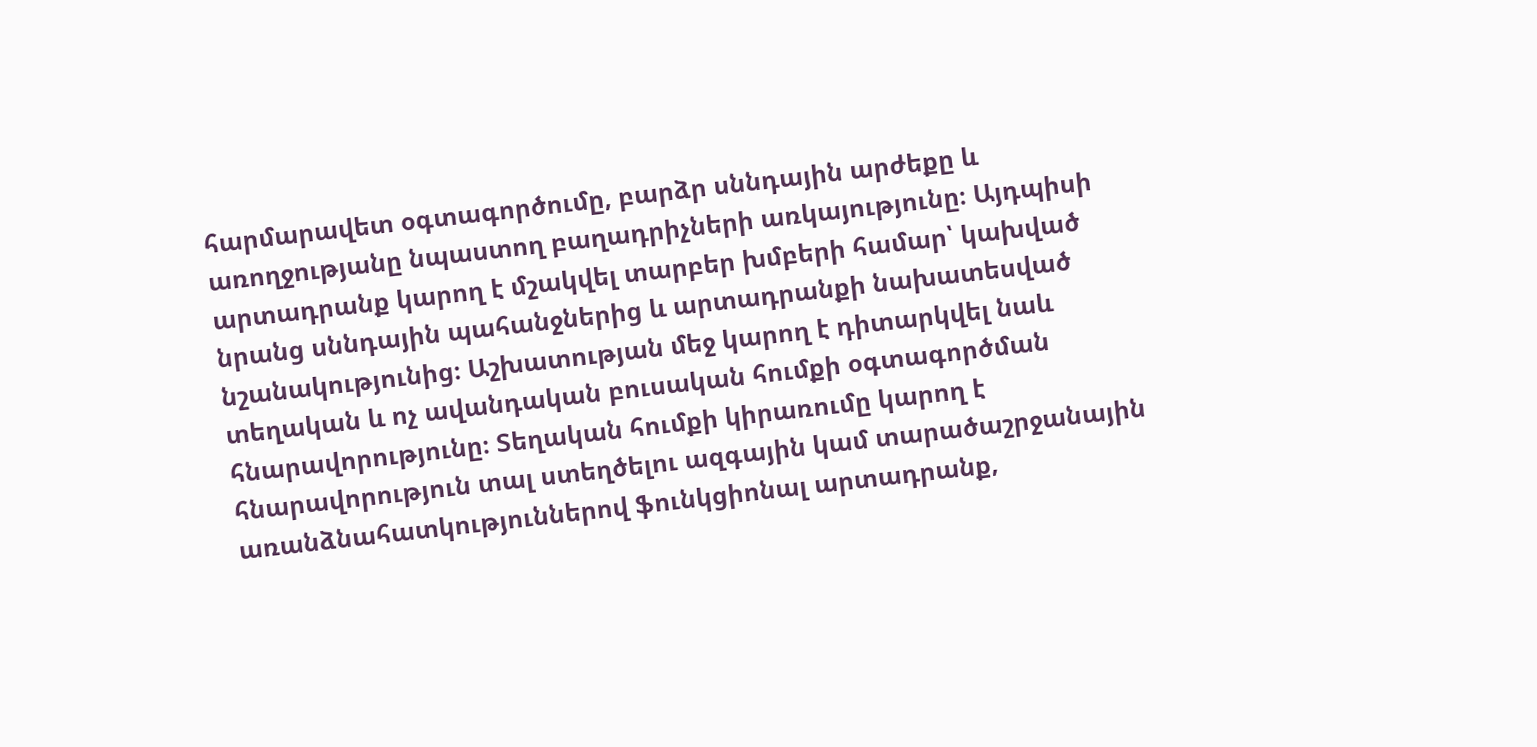հարմարավետ օգտագործումը, բարձր սննդային արժեքը և առողջությանը նպաստող բաղադրիչների առկայությունը։ Այդպիսի արտադրանք կարող է մշակվել տարբեր խմբերի համար՝ կախված նրանց սննդային պահանջներից և արտադրանքի նախատեսված նշանակությունից։ Աշխատության մեջ կարող է դիտարկվել նաև տեղական և ոչ ավանդական բուսական հումքի օգտագործման հնարավորությունը։ Տեղական հումքի կիրառումը կարող է հնարավորություն տալ ստեղծելու ազգային կամ տարածաշրջանային առանձնահատկություններով ֆունկցիոնալ արտադրանք,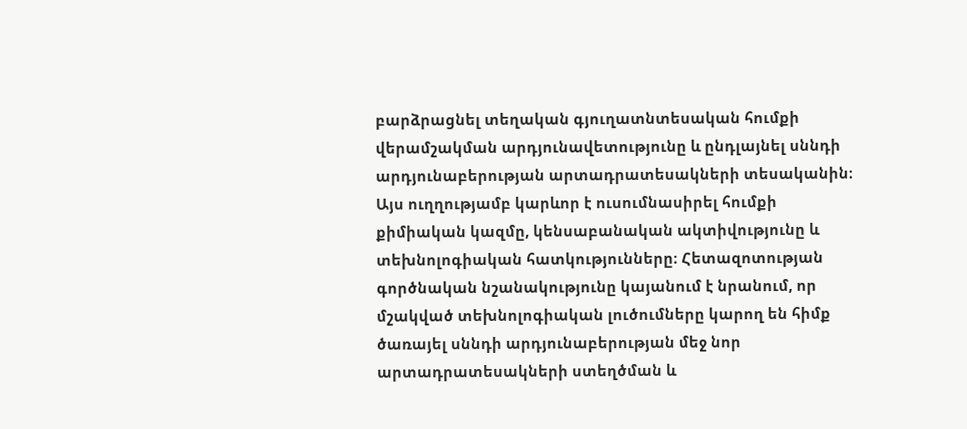բարձրացնել տեղական գյուղատնտեսական հումքի վերամշակման արդյունավետությունը և ընդլայնել սննդի արդյունաբերության արտադրատեսակների տեսականին։ Այս ուղղությամբ կարևոր է ուսումնասիրել հումքի քիմիական կազմը, կենսաբանական ակտիվությունը և տեխնոլոգիական հատկությունները։ Հետազոտության գործնական նշանակությունը կայանում է նրանում, որ մշակված տեխնոլոգիական լուծումները կարող են հիմք ծառայել սննդի արդյունաբերության մեջ նոր արտադրատեսակների ստեղծման և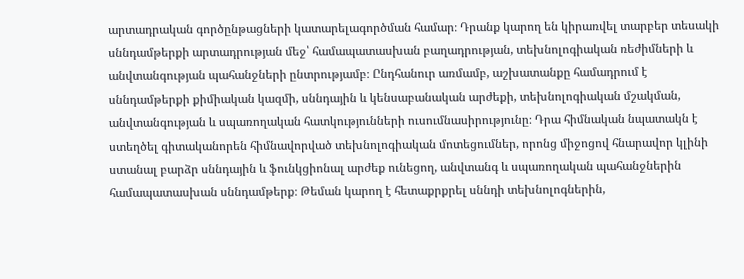արտադրական գործընթացների կատարելագործման համար։ Դրանք կարող են կիրառվել տարբեր տեսակի սննդամթերքի արտադրության մեջ՝ համապատասխան բաղադրության, տեխնոլոգիական ռեժիմների և անվտանգության պահանջների ընտրությամբ։ Ընդհանուր առմամբ, աշխատանքը համադրում է սննդամթերքի քիմիական կազմի, սննդային և կենսաբանական արժեքի, տեխնոլոգիական մշակման, անվտանգության և սպառողական հատկությունների ուսումնասիրությունը։ Դրա հիմնական նպատակն է ստեղծել գիտականորեն հիմնավորված տեխնոլոգիական մոտեցումներ, որոնց միջոցով հնարավոր կլինի ստանալ բարձր սննդային և ֆունկցիոնալ արժեք ունեցող, անվտանգ և սպառողական պահանջներին համապատասխան սննդամթերք։ Թեման կարող է հետաքրքրել սննդի տեխնոլոգներին,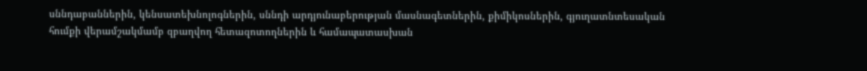սննդաբաններին, կենսատեխնոլոգներին, սննդի արդյունաբերության մասնագետներին, քիմիկոսներին, գյուղատնտեսական հումքի վերամշակմամբ զբաղվող հետազոտողներին և համապատասխան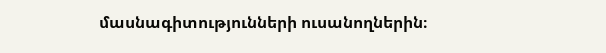մասնագիտությունների ուսանողներին։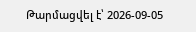Թարմացվել է՝ 2026-09-05